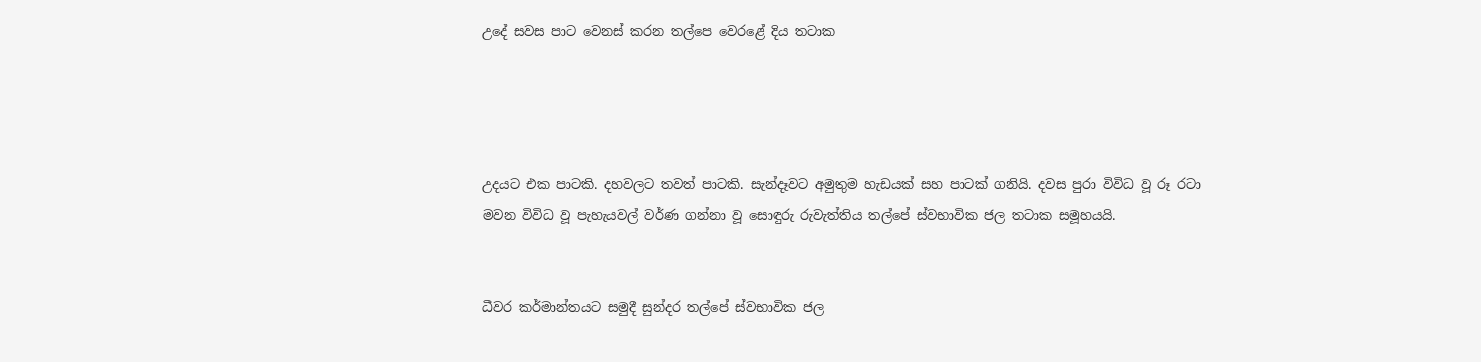උදේ සවස පාට වෙනස් කරන තල්පෙ වෙරළේ දිය තටාක




උදයට එක පාටකි. දහවලට තවත් පාටකි. සැන්දෑවට අමුතුම හැඩයක් සහ පාටක් ගනියි. දවස පුරා විවිධ වූ රූ රටා මවන විවිධ වූ පැහැයවල් වර්ණ ගන්නා වූ සොඳුරු රුවැත්තිය තල්පේ ස්වභාවික ජල තටාක සමූහයයි.


ධීවර කර්මාන්තයට සමුදී සුන්දර තල්පේ ස්වභාවික ජල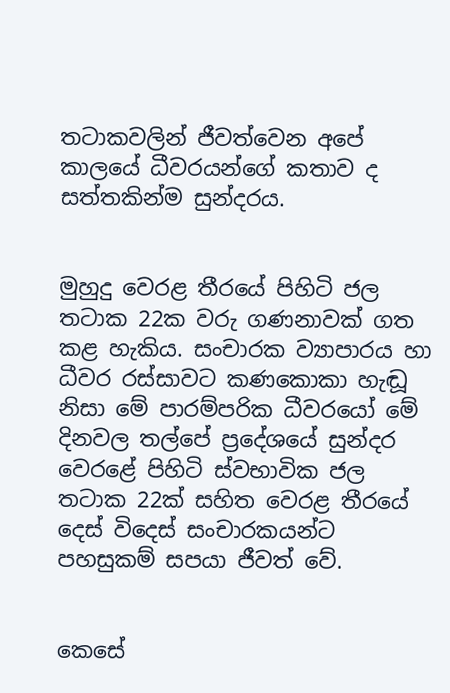තටාකවලින් ජීවත්වෙන අපේ කාලයේ ධීවරයන්ගේ කතාව ද සත්තකින්ම සුන්දරය.


මුහුදු වෙරළ තීරයේ පිහිටි ජල තටාක 22ක වරු ගණනාවක් ගත කළ හැකිය. සංචාරක ව්‍යාපාරය හා ධීවර රස්සාවට කණකොකා හැඬූ නිසා මේ පාරම්පරික ධීවරයෝ මේ දිනවල තල්පේ ප්‍රදේශයේ සුන්දර වෙරළේ පිහිටි ස්වභාවික ජල තටාක 22ක් සහිත වෙරළ තීරයේ දෙස් විදෙස් සංචාරකයන්ට පහසුකම් සපයා ජීවත් වේ.


කෙසේ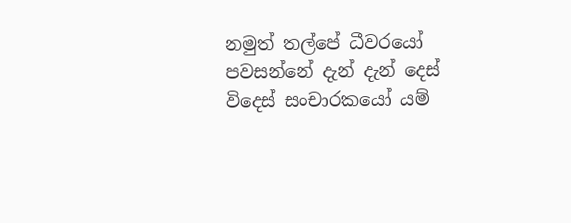නමුත් තල්පේ ධීවරයෝ පවසන්නේ දැන් දැන් දෙස් විදෙස් සංචාරකයෝ යම්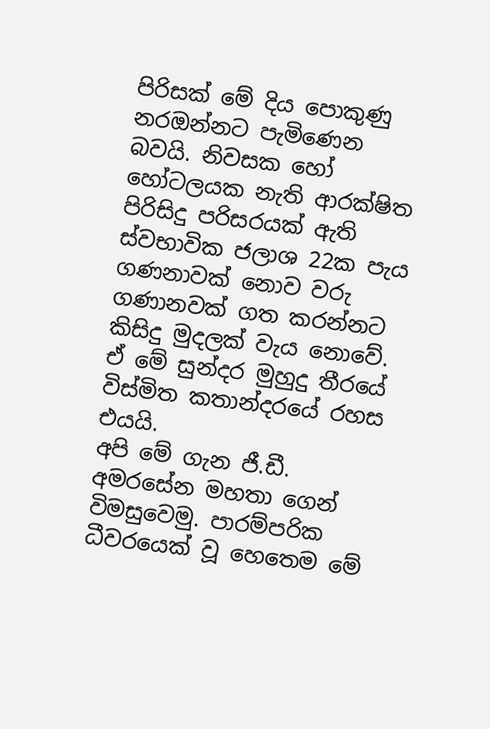පිරිසක් මේ දිය පොකුණු නරඔන්නට පැමිණෙන බවයි. නිවසක හෝ හෝටලයක නැති ආරක්ෂිත පිරිසිදු පරිසරයක් ඇති ස්වභාවික ජලාශ 22ක පැය ගණනාවක් නොව වරු ගණානවක් ගත කරන්නට කිසිදු මුදලක් වැය නොවේ. ඒ මේ සුන්දර මුහුදු තීරයේ විස්මිත කතාන්දරයේ රහස එයයි.
අපි මේ ගැන ජී.ඩී. අමරසේන මහතා ගෙන් විමසුවෙමු. පාරම්පරික ධීවරයෙක් වූ හෙතෙම මේ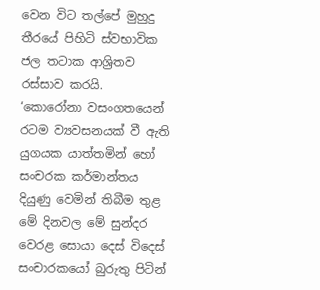වෙන විට තල්පේ මුහුදු තීරයේ පිහිටි ස්වභාවික ජල තටාක ආශ්‍රිතව රස්සාව කරයි.
‘කොරෝනා වසංගතයෙන් රටම ව්‍යවසනයක් වී ඇති යුගයක යාත්තමින් හෝ සංචරක කර්මාන්තය දියුණු වෙමින් තිබීම තුළ මේ දිනවල මේ සුන්දර වෙරළ සොයා දෙස් විදෙස් සංචාරකයෝ බුරුතු පිටින්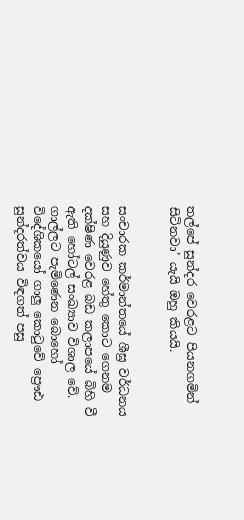තල්පේ සුන්දර වෙරළට පියනගමින් සිටිනවා’ යැයි ඔහු කියයි.


සංචාරක කර්මාන්තයේ ශීඝ්‍ර වර්ධනය සහ දියුණුව හේතු කොට ගෙනම දක්ෂිණ වෙරළ බඩ කලාපයේ බිහි වී ඇති හෝටල් සංඛ්‍යාව විශාල වේ. ගාල්ලට පැමිණෙන බොහෝ විදේශිකයෝ ගාලු‍ කොටුවේ ප්‍රෞඪ සුන්දරත්වය විඳගත් පසු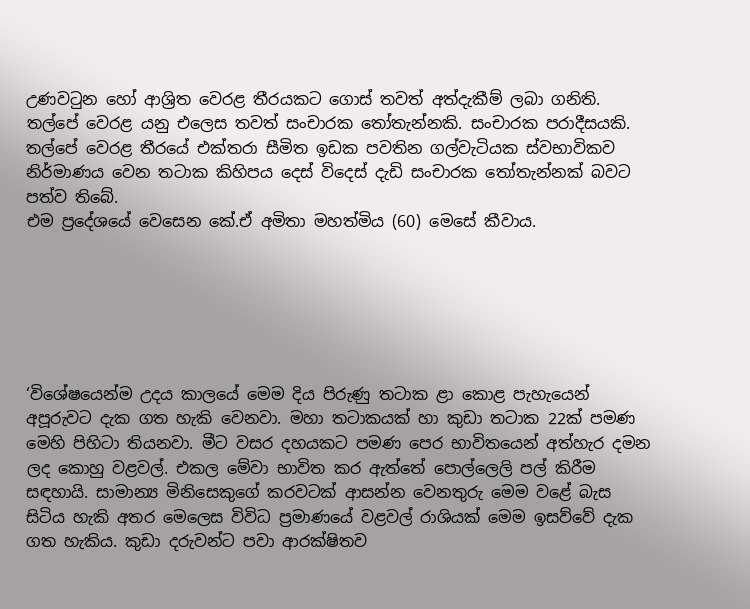උණවටුන හෝ ආශ්‍රිත වෙරළ තීරයකට ගොස් තවත් අත්දැකීම් ලබා ගනිති. තල්පේ වෙරළ යනු එලෙස තවත් සංචාරක තෝතැන්නකි. සංචාරක පරාදීසයකි. තල්පේ වෙරළ තීරයේ එක්තරා සීමිත ඉඩක පවතින ගල්වැටියක ස්වභාවිකව නිර්මාණය වෙන තටාක කිහිපය දෙස් විදෙස් දැඩි සංචාරක තෝතැන්නක් බවට පත්ව තිබේ.
එම ප්‍රදේශයේ වෙසෙන කේ.ඒ අමිතා මහත්මිය (60) මෙසේ කීවාය.






‘විශේෂයෙන්ම උදය කාලයේ මෙම දිය පිරුණු තටාක ළා කොළ පැහැයෙන් අපූරුවට දැක ගත හැකි වෙනවා. මහා තටාකයක් හා කුඩා තටාක 22ක් පමණ මෙහි පිහිටා තියනවා. මීට වසර දහයකට පමණ පෙර භාවිතයෙන් අත්හැර දමන ලද කොහු වළවල්. එකල මේවා භාවිත කර ඇත්තේ පොල්ලෙලි පල් කිරීම සඳහායි. සාමාන්‍ය මිනිසෙකුගේ කරවටක් ආසන්න වෙනතුරු මෙම වළේ බැස සිටිය හැකි අතර මෙලෙස විවිධ ප්‍රමාණයේ වළවල් රාශියක් මෙම ඉසව්වේ දැක ගත හැකිය. කුඩා දරුවන්ට පවා ආරක්ෂිතව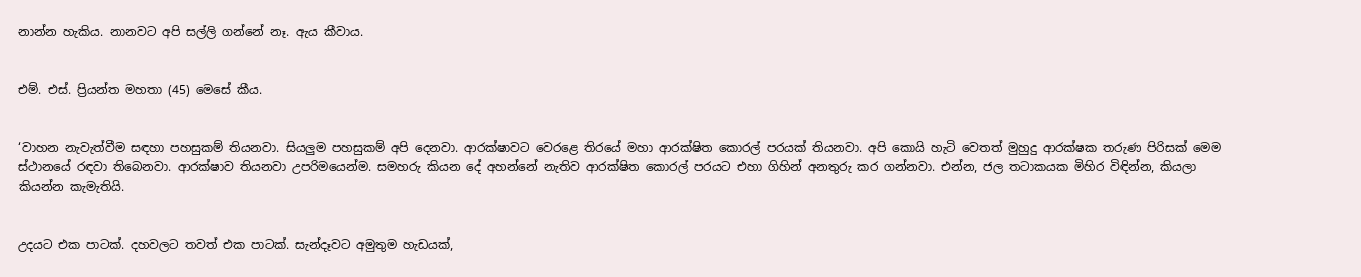නාන්න හැකිය. නානවට අපි සල්ලි ගන්නේ නෑ. ඇය කීවාය.


එම්. එස්. ප්‍රියන්ත මහතා (45) මෙසේ කීය.


‘වාහන නැවැත්වීම සඳහා පහසුකම් තියනවා. සියලු‍ම පහසුකම් අපි දෙනවා. ආරක්ෂාවට වෙරළෙ තිරයේ මහා ආරක්ෂිත කොරල් පරයක් තියනවා. අපි කොයි හැටි වෙතත් මුහුදු ආරක්ෂක තරුණ පිරිසක් මෙම ස්ථානයේ රඳවා තිබෙනවා. ආරක්ෂාව තියනවා උපරිමයෙන්ම. සමහරු කියන දේ අහන්නේ නැතිව ආරක්ෂිත කොරල් පරයට එහා ගිහින් අනතුරු කර ගන්නවා. එන්න, ජල තටාකයක මිහිර විඳින්න, කියලා කියන්න කැමැතියි.


උදයට එක පාටක්. දහවලට තවත් එක පාටක්. සැන්දෑවට අමුතුම හැඩයක්,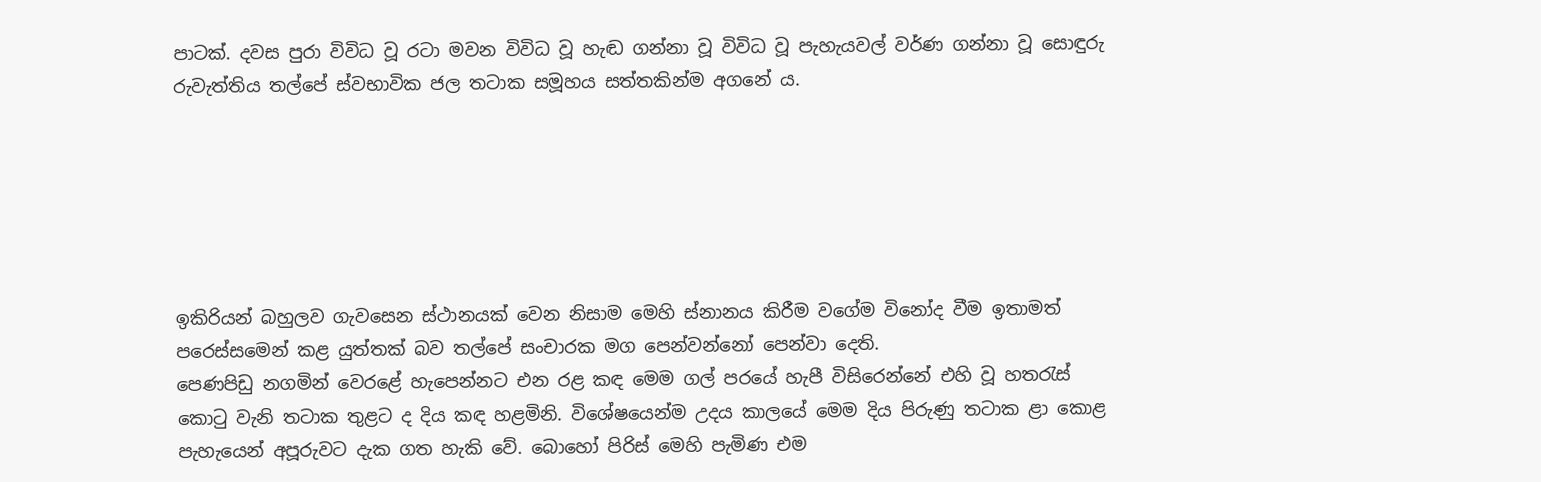පාටක්. දවස පුරා විවිධ වූ රටා මවන විවිධ වූ හැඬ ගන්නා වූ විවිධ වූ පැහැයවල් වර්ණ ගන්නා වූ සොඳුරු රුවැත්තිය තල්පේ ස්වභාවික ජල තටාක සමූහය සත්තකින්ම අගනේ ය.






ඉකිරියන් බහුලව ගැවසෙන ස්ථානයක් වෙන නිසාම මෙහි ස්නානය කිරීම වගේම විනෝද වීම ඉතාමත් ප‍රෙස්ස‍මෙන් කළ යුත්තක් බව තල්පේ සංචාරක මග පෙන්වන්නෝ පෙන්වා දෙති.
පෙණපිඩු නගමින් වෙරළේ හැපෙන්නට එන රළ කඳ මෙම ගල් පරයේ හැපී විසිරෙන්නේ එහි වූ හතරැස් කොටු වැනි තටාක තුළට ද දිය කඳ හළමිනි. විශේෂයෙන්ම උදය කාලයේ මෙම දිය පිරුණු තටාක ළා කොළ පැහැයෙන් අපූරුවට දැක ගත හැකි වේ. බොහෝ පිරිස් මෙහි පැමිණ එම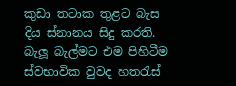කුඩා තටාක තුළට බැස දිය ස්නානය සිදු කරති. බැලූ බැල්මට එම පිහිටීම ස්වභාවික වුවද හතරැස්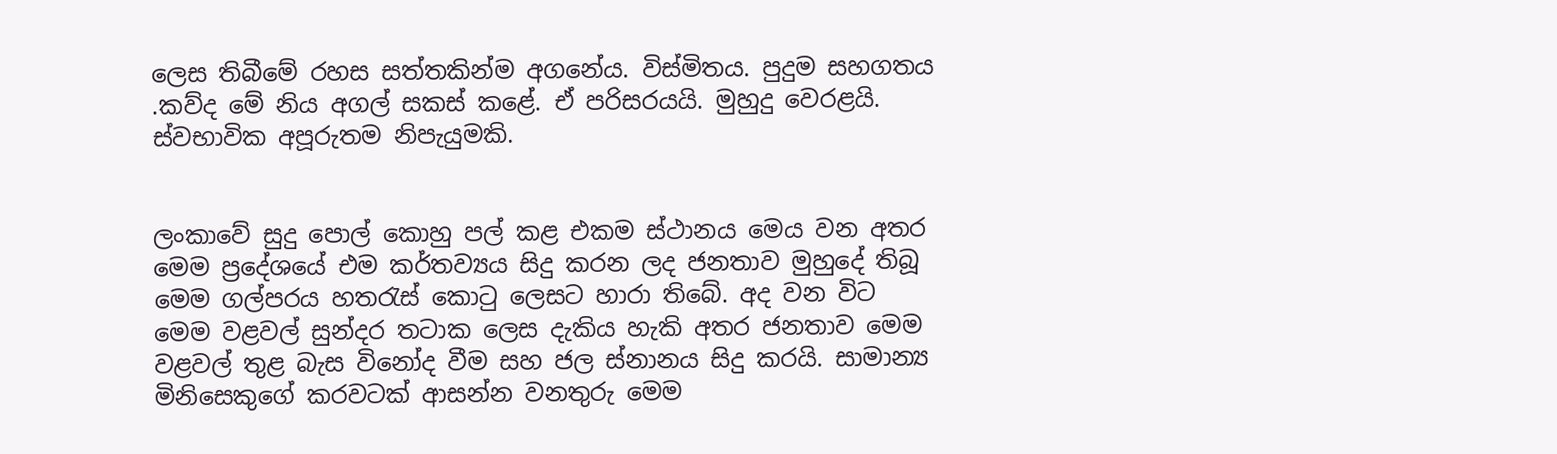ලෙස තිබීමේ රහස සත්තකින්ම අගනේය. විස්මිතය. පුදුම සහගතය .කව්ද මේ නිය අගල් සකස් කළේ. ඒ පරිසරයයි. මුහුදු වෙරළයි. ස්වභාවික අපූරුතම නිපැයුමකි.


ලංකාවේ සුදු පොල් කොහු පල් කළ එකම ස්ථානය මෙය වන අතර මෙම ප්‍රදේශයේ එම කර්තව්‍යය සිදු කරන ලද ජනතාව මුහුදේ තිබූ මෙම ගල්පරය හතරැස් කොටු ලෙසට හාරා තිබේ. අද වන විට මෙම වළවල් සුන්දර තටාක ලෙස දැකිය හැකි අතර ජනතාව මෙම වළවල් තුළ බැස විනෝද වීම සහ ජල ස්නානය සිදු කරයි. සාමාන්‍ය මිනිසෙකුගේ කරවටක් ආසන්න වනතුරු මෙම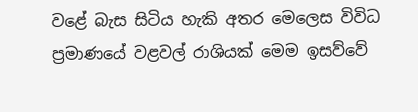වළේ බැස සිටිය හැකි අතර මෙලෙස විවිධ ප්‍රමාණයේ වළවල් රාශියක් මෙම ඉසව්වේ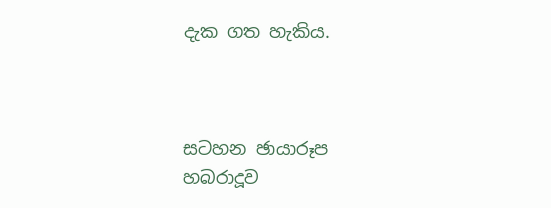දැක ගත හැකිය.



සටහන ඡායාරූප
හබරාදූව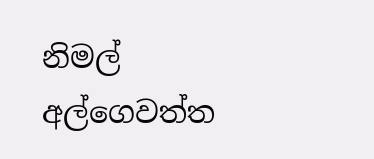නිමල් අල්ගෙවත්ත